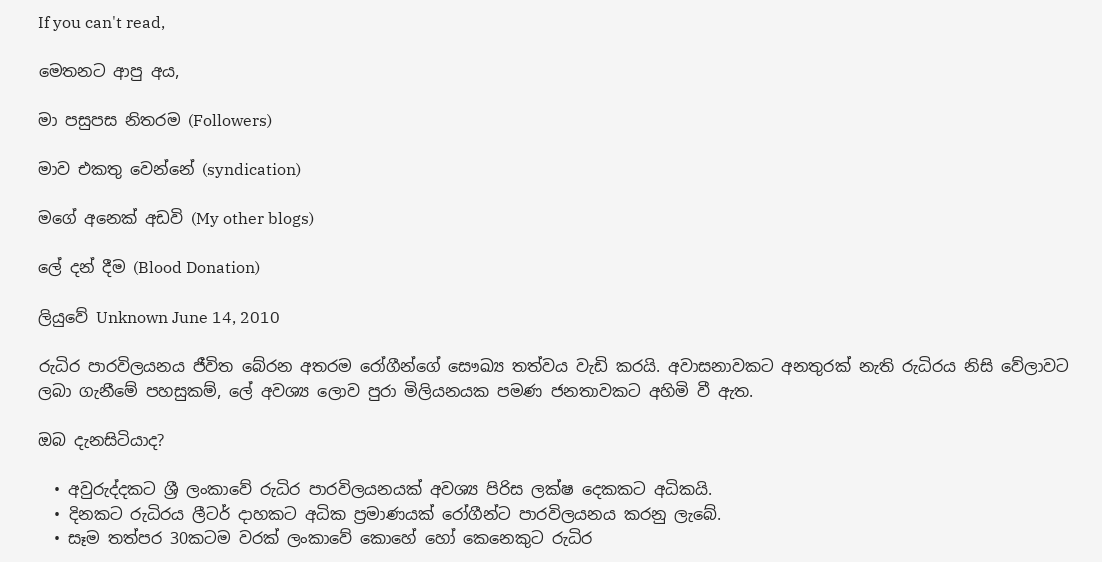If you can't read,

මෙතනට ආපු අය,

මා පසුපස නිතරම (Followers)

මාව එකතු වෙන්නේ (syndication)

මගේ අනෙක් අඩවි (My other blogs)

ලේ දන් දීම (Blood Donation)

ලියුවේ Unknown June 14, 2010

රුධිර පාරවිලයනය ජීවිත බේරන අතරම රෝගීන්ගේ සෞඛ්‍ය තත්වය වැඩි කරයි. අවාසනාවකට අනතුරක් නැති රුධිරය නිසි වේලාවට ලබා ගැනීමේ පහසුකම්, ලේ අවශ්‍ය ලොව පුරා මිලියනයක පමණ ජනතාවකට අහිමි වී ඇත.

ඔබ දැනසිටියාද?

  • අවුරුද්දකට ශ්‍රී ලංකාවේ රුධිර පාරවිලයනයක් අවශ්‍ය පිරිස ලක්ෂ දෙකකට අධිකයි.
  • දිනකට රුධිරය ලීටර් දාහකට අධික ප්‍රමාණයක් රෝගීන්ට පාරවිලයනය කරනු ලැබේ.
  • සෑම තත්පර 30කටම වරක් ලංකාවේ කොහේ හෝ කෙනෙකුට රුධිර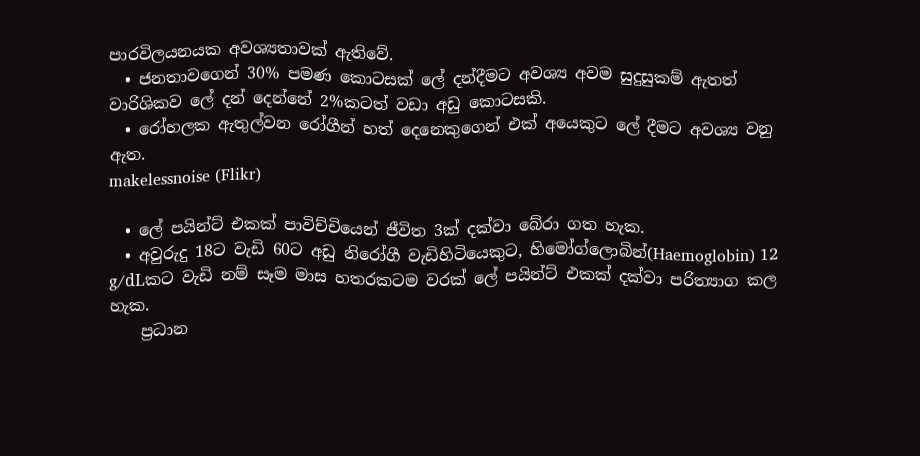පාරවිලයනයක අවශ්‍යතාවක් ඇතිවේ.
  • ජනතාවගෙන් 30% පමණ කොටසක් ලේ දන්දීමට අවශ්‍ය අවම සුදුසුකම් ඇතත් වාරිශිකව ලේ දන් දෙන්නේ 2%කටත් වඩා අඩු කොටසකි.
  • රෝහලක ඇතුල්වන රෝගීන් හත් දෙනෙකුගෙන් එක් අයෙකුට ලේ දීමට අවශ්‍ය වනු ඇත.
makelessnoise (Flikr)

  • ලේ පයින්ට් එකක් පාවිච්චියෙන් ජීවිත 3ක් දක්වා බේරා ගත හැක.
  • අවුරුදු 18ට වැඩි 60ට අඩු නිරෝගී වැඩිහිටියෙකුට, හිමෝග්ලොබින්(Haemoglobin) 12 g/dLකට වැඩි නම් සෑම මාස හතරකටම වරක් ලේ පයින්ට් එකක් දක්වා පරිත්‍යාග කල හැක.
    ප්‍රධාන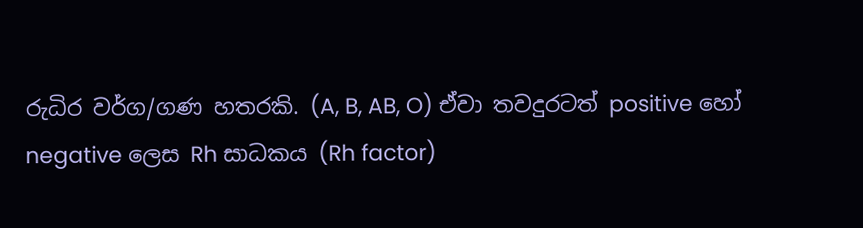රුධිර වර්ග/ගණ හතරකි. (A, B, AB, O) ඒවා තවදුරටත් positive හෝ negative ලෙස Rh සාධකය (Rh factor)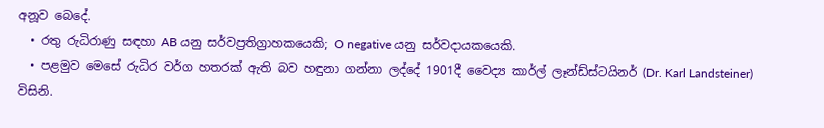අනූව බෙදේ.
  • රතු රුධිරාණු සඳහා AB යනු සර්වප්‍රතිග්‍රාහකයෙකි; O negative යනු සර්වදායකයෙකි.
  • පළමුව මෙසේ රුධිර වර්ග හතරක් ඇති බව හඳුනා ගන්නා ලද්දේ 1901දී වෛද්‍ය කාර්ල් ලෑන්ඩ්ස්ටයිනර් (Dr. Karl Landsteiner) විසිනි.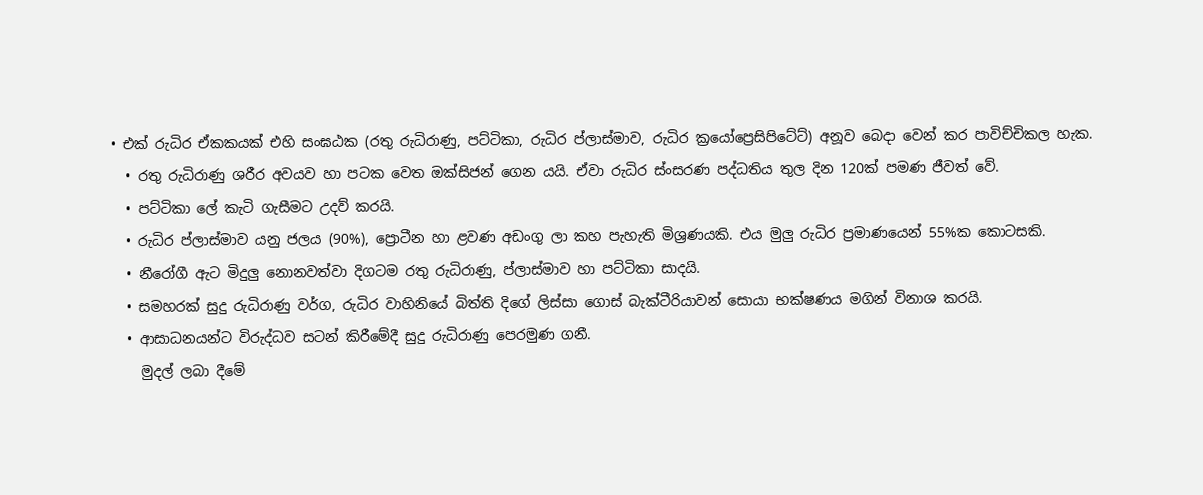• එක් රුධිර ඒකකයක් එහි සංඝඨක (රතු රුධිරාණු, පට්ටිකා, රුධිර ප්ලාස්මාව, රුධිර ක්‍රයෝප්‍රෙසිපිටේට්) අනූව බෙදා වෙන් කර පාවිච්චිකල හැක.
  • රතු රුධිරාණු ශරීර අවයව හා පටක වෙත ඔක්සිජන් ගෙන යයි. ඒවා රුධිර ස්ංසරණ පද්ධතිය තුල දින 120ක් පමණ ජීවත් වේ.
  • පට්ටිකා ලේ කැටි ගැසීමට උදව් කරයි.
  • රුධිර ප්ලාස්මාව යනු ජලය (90%), ප්‍රොටීන හා ළවණ අඩංගු ලා කහ පැහැති මිශ්‍රණයකි. එය මුලු රුධිර ප්‍රමාණයෙන් 55%ක කොටසකි.
  • නීරෝගී ඇට මිදුලු නොනවත්වා දිගටම රතු රුධිරාණු, ප්ලාස්මාව හා පට්ටිකා සාදයි.
  • සමහරක් සුදු රුධිරාණු වර්ග, රුධිර වාහිනියේ බිත්ති දිගේ ලිස්සා ගොස් බැක්ටීරියාවන් සොයා භක්ෂණය මගින් විනාශ කරයි.
  • ආසාධනයන්ට විරුද්ධව සටන් කිරීමේදී සුදු රුධිරාණු පෙරමුණ ගනී.
    මුදල් ලබා දීමේ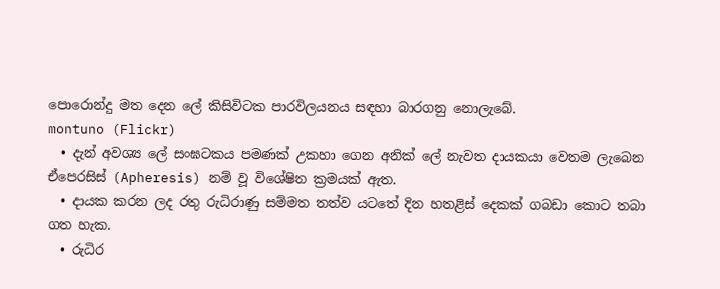පොරොන්දු මත දෙන ලේ කිසිවිටක පාරවිලයනය සඳහා බාරගනු නොලැබේ.
montuno (Flickr)
  • දැන් අවශ්‍ය ලේ සංඝටකය පමණක් උකහා ගෙන අනික් ලේ නැවත දායකයා වෙතම ලැබෙන ඒපෙරසිස් (Apheresis) නම් වූ විශේෂිත ක්‍රමයක් ඇත.
  • දායක කරන ලද රතු රුධිරාණු සම්මත තත්ව යටතේ දින හතළිස් දෙකක් ගබඩා කොට තබා ගත හැක.
  • රුධිර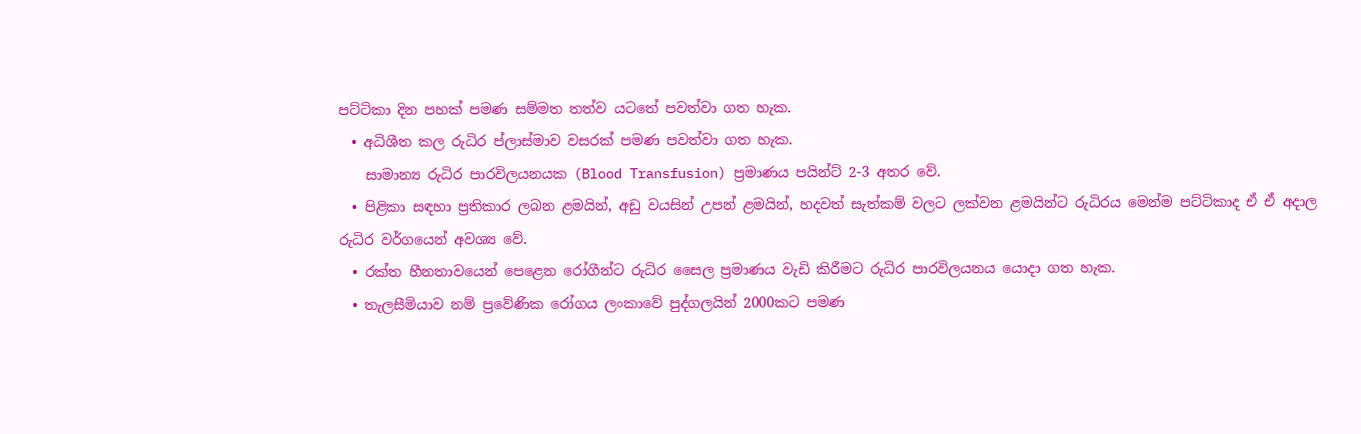පට්ටිකා දින පහක් පමණ සම්මත තත්ව යටතේ පවත්වා ගත හැක.
  • අධිශීත කල රුධිර ප්ලාස්මාව වසරක් පමණ පවත්වා ගත හැක.
    සාමාන්‍ය රුධිර පාරවිලයනයක (Blood Transfusion) ප්‍රමාණය පයින්ට් 2-3 අතර වේ.
  • පිළිකා සඳහා ප්‍රතිකාර ලබන ළමයින්, අඩු වයසින් උපන් ළමයින්, හදවත් සැත්කම් වලට ලක්වන ළමයින්ට රුධිරය මෙන්ම පට්ටිකාද ඒ ඒ අදාල රුධිර වර්ගයෙන් අවශ්‍ය වේ.
  • රක්ත හීනතාවයෙන් පෙළෙන රෝගීන්ට රුධිර සෛල ප්‍රමාණය වැඩි කිරීමට රුධිර පාරවිලයනය යොදා ගත හැක.
  • තැලසීමියාව නම් ප්‍රවේණික රෝගය ලංකාවේ පුද්ගලයින් 2000කට පමණ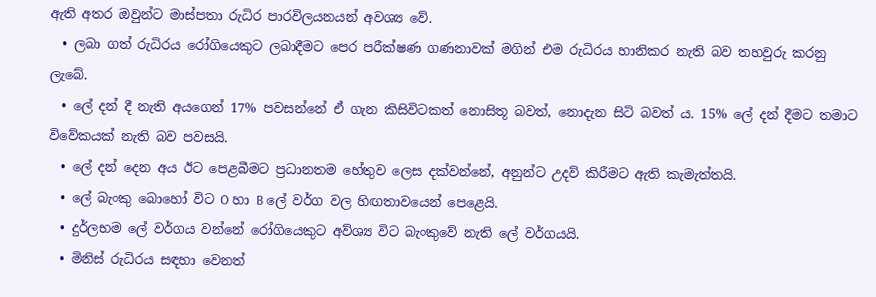ඇති අතර ඔවුන්ට මාස්පතා රුධිර පාරවිලයනයන් අවශ්‍ය වේ.
  • ලබා ගත් රුධිරය රෝගියෙකුට ලබාදීමට පෙර පරීක්ෂණ ගණනාවක් මගින් එම රුධිරය හානිකර නැති බව තහවුරු කරනු ලැබේ.
  • ලේ දන් දී නැති අයගෙන් 17% පවසන්නේ ඒ ගැන කිසිවිටකත් නොසිතූ බවත්, නොදැන සිටි බවත් ය. 15% ලේ දන් දීමට තමාට විවේකයක් නැති බව පවසයි.
  • ලේ දන් දෙන අය ඊට පෙළබීමට ප්‍රධානතම හේතුව ලෙස දක්වන්නේ, අනුන්ට උදව් කිරීමට ඇති කැමැත්තයි.
  • ලේ බැංකු බොහෝ විට O හා B ලේ වර්ග වල හිඟතාවයෙන් පෙළෙයි.
  • දුර්ලභම ලේ වර්ගය වන්නේ රෝගියෙකුට අව්ශ්‍ය විට බැංකුවේ නැති ලේ වර්ගයයි.
  • මිනිස් රුධිරය සඳහා වෙනත්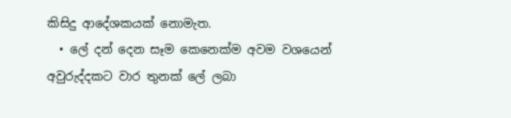කිසිදු ආදේශකයක් නොමැත.
  • ලේ දන් දෙන සෑම කෙනෙක්ම අවම වශයෙන් අවුරුද්දකට වාර තුනක් ලේ ලබා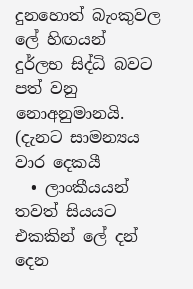දුනහොත් බැංකුවල ලේ හිඟයන් දුර්ලභ සිද්ධි බවට පත් වනු නොඅනුමානයි. (දැනට සාමන්‍යය වාර දෙකයී
  • ලාංකීයයන් තවත් සියයට එකකින් ලේ දන් දෙන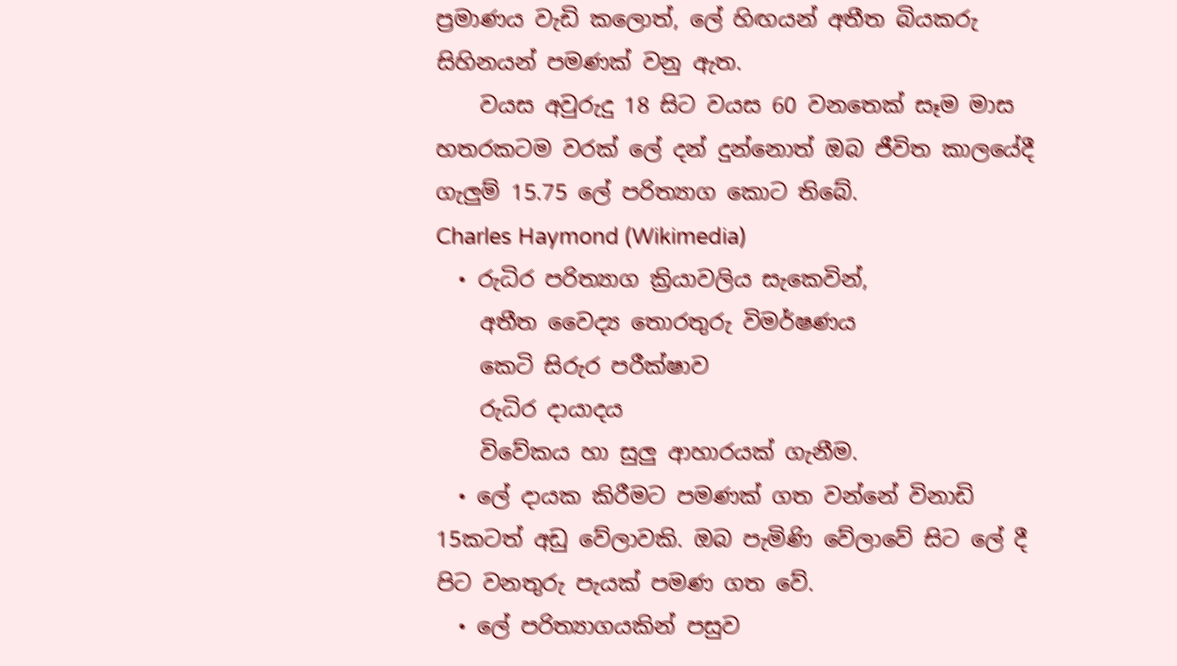ප්‍රමාණය වැඩි කලොත්, ලේ හිඟයන් අතීත බියකරු සිහිනයන් පමණක් වනු ඇත.
    වයස අවුරුදු 18 සිට වයස 60 වනතෙක් සෑම මාස හතරකටම වරක් ලේ දන් දුන්නොත් ඔබ ජීවිත කාලයේදී ගැලුම් 15.75 ලේ පරිත්‍යාග කොට තිබේ.
Charles Haymond (Wikimedia)
  • රුධිර පරිත්‍යාග ක්‍රියාවලිය සැකෙවින්,
    අතීත වෛද්‍ය තොරතුරු විමර්ෂණය
    කෙටි සිරුර පරීක්ෂාව
    රුධිර දායාදය
    විවේකය හා සුලු ආහාරයක් ගැනීම.
  • ලේ දායක කිරීමට පමණක් ගත වන්නේ විනාඩි 15කටත් අඩු වේලාවකි. ඔබ පැමිණි වේලාවේ සිට ලේ දී පිට වනතුරු පැයක් පමණ ගත වේ.
  • ලේ පරිත්‍යාගයකින් පසුව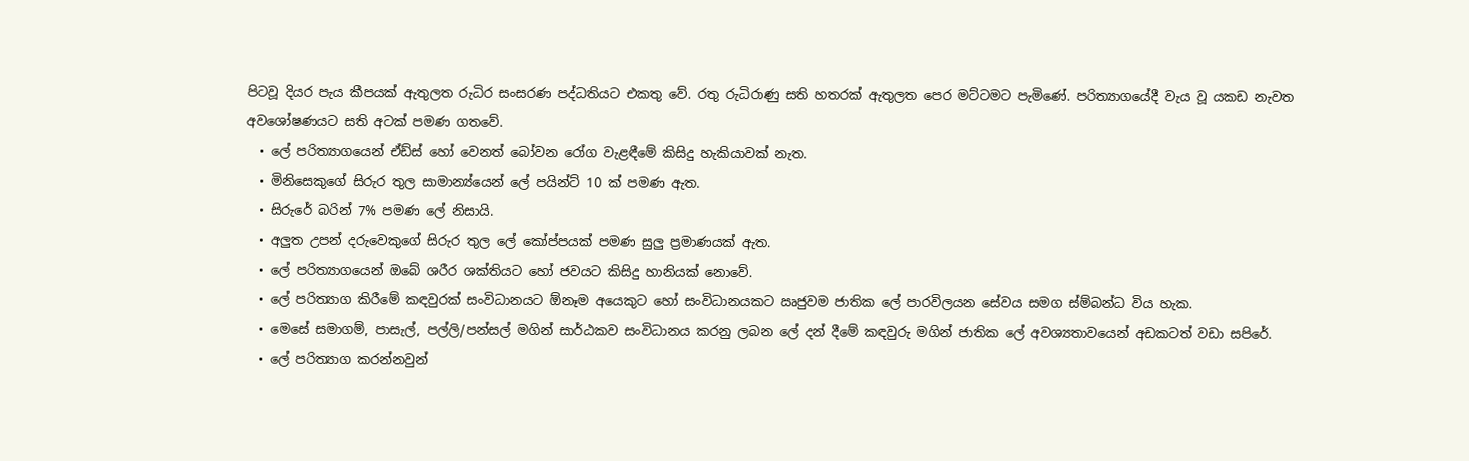පිටවූ දියර පැය කීපයක් ඇතුලත රුධිර සංසරණ පද්ධතියට එකතු වේ. රතු රුධිරාණු සති හතරක් ඇතුලත පෙර මට්ටමට පැමිණේ. පරිත්‍යාගයේදී වැය වූ යකඩ නැවත අවශෝෂණයට සති අටක් පමණ ගතවේ.
  • ලේ පරිත්‍යාගයෙන් ඒඩ්ස් හෝ වෙනත් බෝවන රෝග වැළඳීමේ කිසිදු හැකියාවක් නැත.
  • මිනිසෙකුගේ සිරුර තුල සාමාන්‍ය්යෙන් ලේ පයින්ට් 10 ක් පමණ ඇත.
  • සිරුරේ බරින් 7% පමණ ලේ නිසායි.
  • අලුත උපන් දරුවෙකුගේ සිරුර තුල ලේ කෝප්පයක් පමණ සුලු ප්‍රමාණයක් ඇත.
  • ලේ පරිත්‍යාගයෙන් ඔබේ ශරීර ශක්තියට හෝ ජවයට කිසිදු හානියක් නොවේ.
  • ලේ පරිත්‍යාග කිරීමේ කඳවුරක් සංවිධානයට ඕනෑම අයෙකුට හෝ සංවිධානයකට ඍජුවම ජාතික ලේ පාරවිලයන සේවය සමග ස්ම්බන්ධ විය හැක.
  • මෙසේ සමාගම්, පාසැල්, පල්ලි/පන්සල් මගින් සාර්ඨකව සංවිධානය කරනු ලබන ලේ දන් දීමේ කඳවුරු මගින් ජාතික ලේ අවශ්‍යතාවයෙන් අඩකටත් වඩා සපිරේ.
  • ලේ පරිත්‍යාග කරන්නවුන්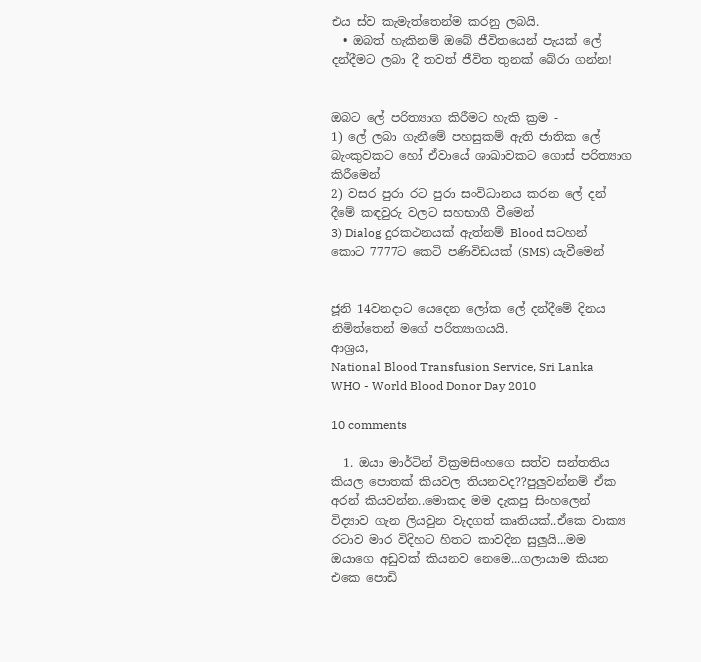එය ස්ව කැමැත්තෙන්ම කරනු ලබයි.
  • ඔබත් හැකිනම් ඔබේ ජීවිතයෙන් පැයක් ලේ දන්දීමට ලබා දී තවත් ජීවිත තුනක් බේරා ගන්න!


ඔබට ලේ පරිත්‍යාග කිරීමට හැකි ක්‍රම -
1) ලේ ලබා ගැනීමේ පහසුකම් ඇති ජාතික ලේ බැංකුවකට හෝ ඒවායේ ශාඛාවකට ගොස් පරිත්‍යාග කිරීමෙන්
2) වසර පුරා රට පුරා සංවිධානය කරන ලේ දන් දීමේ කඳවුරු වලට සහභාගී වීමෙන්
3) Dialog දුරකථනයක් ඇත්නම් Blood සටහන් කොට 7777ට කෙටි පණිවිඩයක් (SMS) යැවීමෙන්


ජූනි 14වනදාට යෙදෙන ලෝක ලේ දන්දීමේ දිනය නිමිත්තෙන් මගේ පරිත්‍යාගයයි.
ආශ්‍රය,
National Blood Transfusion Service, Sri Lanka
WHO - World Blood Donor Day 2010

10 comments

  1. ඔයා මාර්ටින් වික්‍රමසිංහගෙ සත්ව සන්තතිය කියල පොතක් කියවල තියනවද??පුලුවන්නම් ඒක අරන් කියවන්න..මොකද මම දැකපු සිංහලෙන් විද්‍යාව ගැන ලියවුන වැදගත් කෘතියක්..ඒකෙ වාක්‍ය රටාව මාර විදිහට හිතට කාවදින සුලුයි...මම ඔයාගෙ අඩුවක් කියනව නෙමෙ...ගලායාම කියන එකෙ පොඩි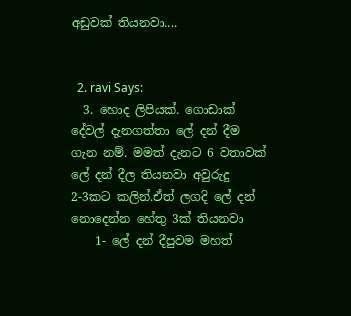අඩුවක් තියනවා....


  2. ravi Says:
  3. හොද ලිපියක්. ගොඩාක් දේවල් දැනගත්තා ලේ දන් දීම ගැන නම්. මමත් දැනට 6 වතාවක් ලේ දන් දීල තියනවා අවුරුදු 2-3කට කලින්.ඒත් ලගදි ලේ දන් නොදෙන්න හේතු 3ක් තියනවා
    1- ලේ දන් දීපුවම මහත්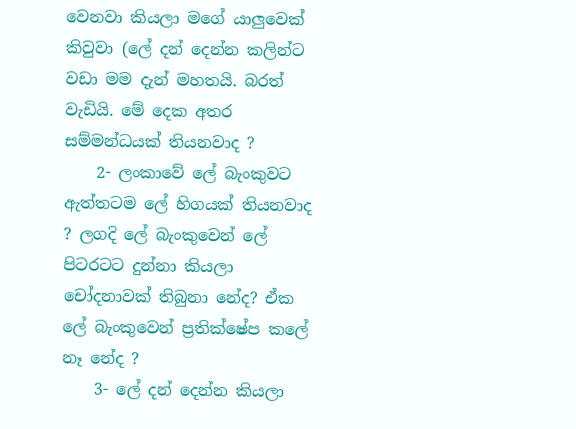වෙනවා කියලා මගේ යාලුවෙක් කිවුවා (ලේ දන් දෙන්න කලින්ට වඩා මම දැන් මහතයි. බරත් වැඩියි. මේ දෙක අතර සම්මන්ධයක් තියනවාද ?
    2- ලංකාවේ ලේ බැංකුවට ඇත්තටම ලේ හිගයක් තියනවාද ? ලගදි ලේ බැංකුවෙන් ලේ පිටරටට දුන්නා කියලා චෝදනාවක් තිබුනා නේද? ඒක ලේ බැංකුවෙන් ප්‍රතික්ෂේප කලේ නෑ නේද ?
    3- ලේ දන් දෙන්න කියලා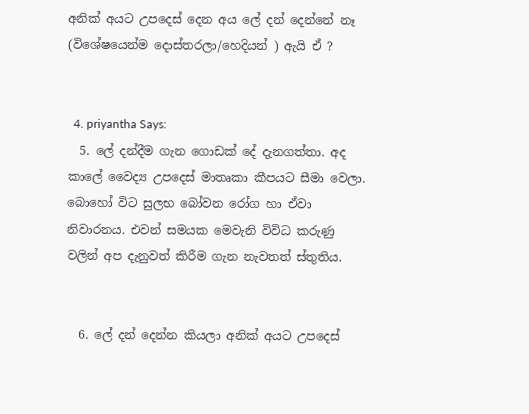අනික් අයට උපදෙස් දෙන අය ලේ දන් දෙන්නේ නෑ (විශේෂයෙන්ම දොස්තරලා/හෙදියන් ) ඇයි ‍ඒ ?


  4. priyantha Says:
  5. ලේ දන්දීම ගැන ගොඩක් දේ දැනගත්තා. අද කාලේ වෛද්‍ය උපදෙස් මාතෘකා කීපයට සීමා වෙලා. බොහෝ විට සුලභ බෝවන රෝග හා ඒවා නිවාරනය. එවන් සමයක මෙවැනි විවිධ කරුණු වලින් අප දැනුවත් කිරීම ගැන නැවතත් ස්තුතිය.


  6. ලේ දන් දෙන්න කියලා අනික් අයට උපදෙස්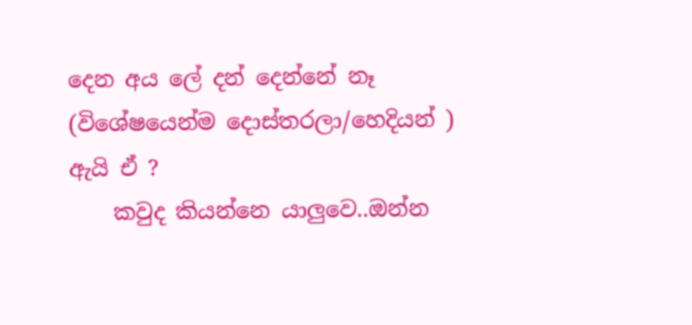දෙන අය ලේ දන් දෙන්නේ නෑ (විශේෂයෙන්ම දොස්තරලා/හෙදියන් ) ඇයි ‍ඒ ?
    කවුද කියන්නෙ යාලුවෙ..ඔන්න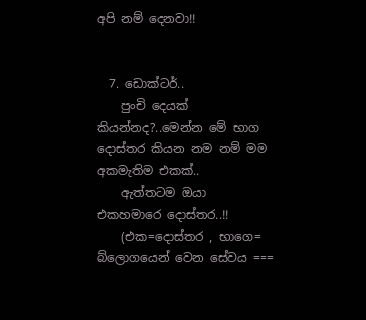අපි නම් දෙනවා!!


  7. ඩොක්ටර්..
    පුංචි දෙයක් කියන්නද?..මෙන්න මේ භාග දොස්තර කියන නම නම් මම අකමැතිම එකක්..
    ඇත්තටම ඔයා එකහමාරෙ දොස්තර..!!
    (එක=දොස්තර , භාගෙ= බ්ලොගයෙන් වෙන සේවය ===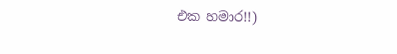එක හමාර!!)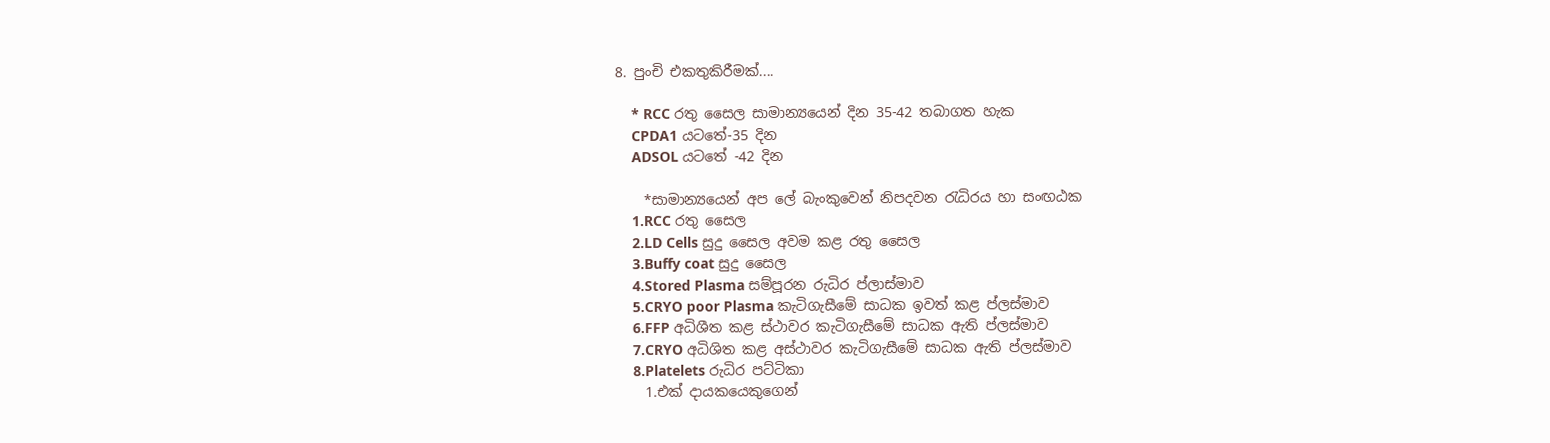8. පුංචි එකතුකිරීමක්....

    * RCC රතු සෛල සාමාන්‍යයෙන් දින 35-42 තබාගත හැක
    CPDA1 යටතේ-35 දින
    ADSOL යටතේ -42 දින

    *සාමාන්‍යයෙන් අප ලේ බැංකුවෙන් නිපදවන රැධිරය හා සංඟඨක
    1.RCC රතු සෛල
    2.LD Cells සුදු සෛල අවම කළ රතු සෛල
    3.Buffy coat සුදු සෛල
    4.Stored Plasma සම්පූරන රුධිර ප්ලාස්මාව
    5.CRYO poor Plasma කැටිගැසීමේ සාධක ඉවත් කළ ප්ලස්මාව
    6.FFP අධිශීත කළ ස්ථාවර කැටිගැසීමේ සාධක ඇති ප්ලස්මාව
    7.CRYO අධිශිත කළ අස්ථාවර කැටිගැසීමේ සාධක ඇති ප්ලස්මාව
    8.Platelets රුධිර පට්ටිකා
    1.එක් දායකයෙකුගෙන්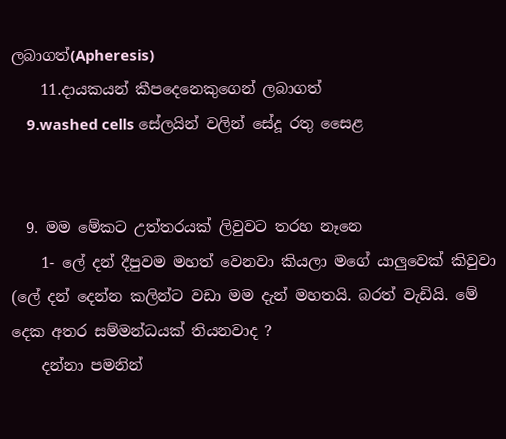ලබාගත්(Apheresis)
    11.දායකයන් කීපදෙනෙකුගෙන් ලබාගත්
    9.washed cells සේලයින් වලින් සේදූ රතු සෛළ


  9. මම මේකට උත්තරයක් ලිවුවට තරහ නෑනෙ
    1- ලේ දන් දීපුවම මහත් වෙනවා කියලා මගේ යාලුවෙක් කිවුවා (ලේ දන් දෙන්න කලින්ට වඩා මම දැන් මහතයි. බරත් වැඩියි. මේ දෙක අතර සම්මන්ධයක් තියනවාද ?
    දන්නා පමනින්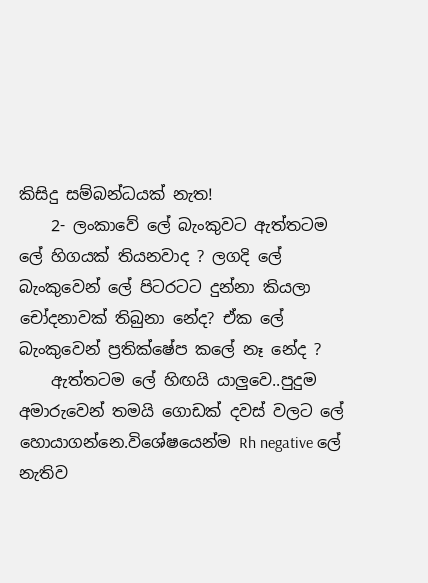කිසිදු සම්බන්ධයක් නැත!
    2- ලංකාවේ ලේ බැංකුවට ඇත්තටම ලේ හිගයක් තියනවාද ? ලගදි ලේ බැංකුවෙන් ලේ පිටරටට දුන්නා කියලා චෝදනාවක් තිබුනා නේද? ඒක ලේ බැංකුවෙන් ප්‍රතික්ෂේප කලේ නෑ නේද ?
    ඇත්තටම ලේ හිඟයි යාලුවෙ..පුදුම අමාරුවෙන් තමයි ගොඩක් දවස් වලට ලේ හොයාගන්නෙ.විශේෂයෙන්ම Rh negative ලේ නැතිව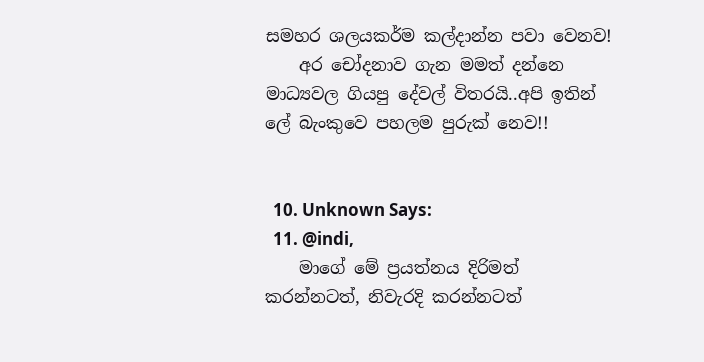සමහර ශල‍යකර්ම කල්දාන්න පවා වෙනව!
    අර චෝදනාව ගැන මමත් දන්නෙ මාධ්‍යවල ගියපු දේවල් විතරයි..අපි ඉතින් ලේ බැංකුවෙ පහලම පුරුක් නෙව!!


  10. Unknown Says:
  11. @indi,
    මාගේ මේ ප්‍රයත්නය දිරිමත් කරන්නටත්, නිවැරදි කරන්නටත්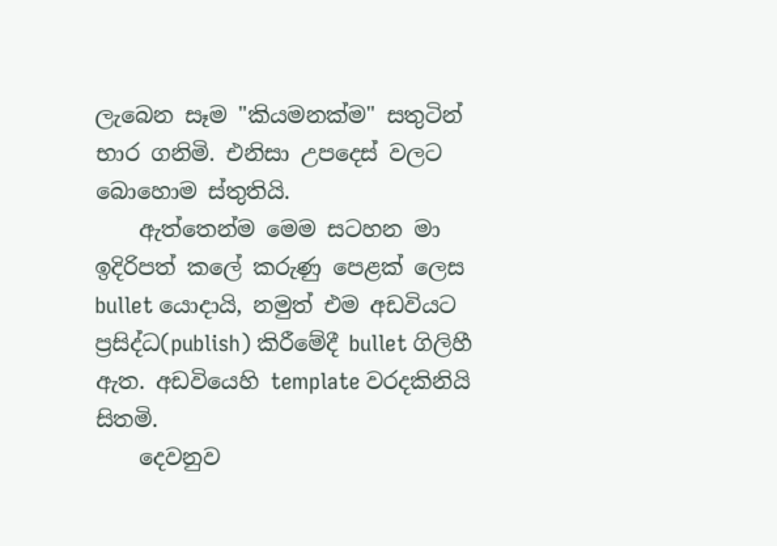ලැබෙන සෑම "කියමනක්ම" සතුටින් භාර ගනිමි. එනිසා උපදෙස් වලට බොහොම ස්තුතියි.
    ඇත්තෙන්ම මෙම සටහන මා ඉදිරිපත් කලේ කරුණු පෙළක් ලෙස bullet යොදායි, නමුත් එම අඩවියට ප්‍රසිද්ධ(publish) කිරීමේදී bullet ගිලිහී ඇත. අඩවියෙහි template වරදකිනියි සිතමි.
    දෙවනුව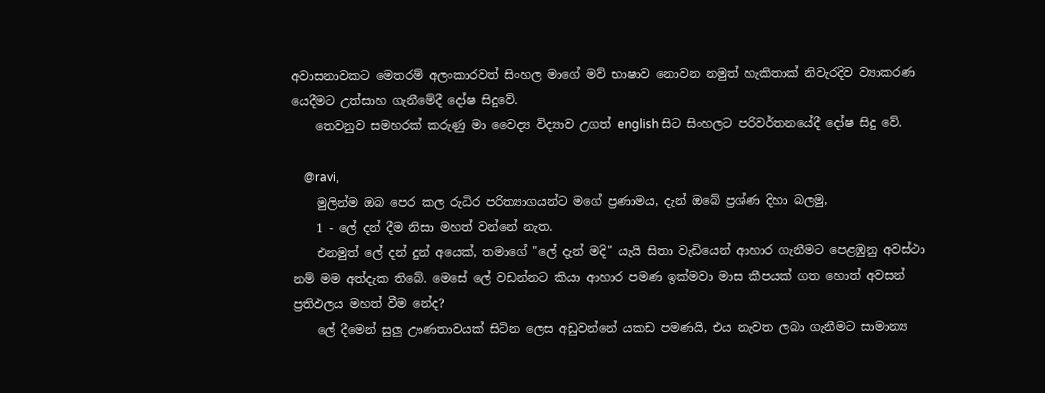අවාසනාවකට මෙතරම් අලංකාරවත් සිංහල මාගේ මව් භාෂාව නොවන නමුත් හැකිතාක් නිවැරදිව ව්‍යාකරණ යෙදීමට උත්සාහ ගැනීමේදී දෝෂ සිදුවේ.
    තෙවනුව සමහරක් කරුණු මා වෛද්‍ය විද්‍යාව උගත් english සිට සිංහලට පරිවර්තනයේදී දෝෂ සිදු වේ.

    @ravi,
    මුලින්ම ඔබ පෙර කල රුධිර පරිත්‍යාගයන්ට මගේ ප්‍රණාමය, දැන් ඔබේ ප්‍රශ්ණ දිහා බලමු,
    1 - ලේ දන් දීම නිසා මහත් වන්නේ නැත.
    එනමුත් ලේ දන් දුන් අයෙක්, තමාගේ "ලේ දැන් මදි" යැයි සිතා වැඩියෙන් ආහාර ගැනීමට පෙළඹුනු අවස්ථා නම් මම අත්දැක තිබේ. මෙසේ ලේ වඩන්නට කියා ආහාර පමණ ඉක්මවා මාස කීපයක් ගත හොත් අවසන් ප්‍රතිඵලය මහත් වීම නේද?
    ලේ දීමෙන් සුලු ඌණතාවයක් සිටින ලෙස අඩුවන්නේ යකඩ පමණයි, එය නැවත ලබා ගැනීමට සාමාන්‍ය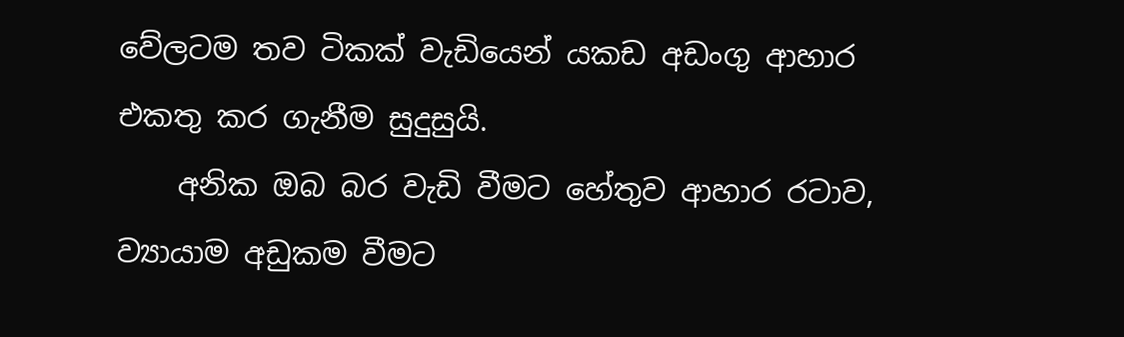වේලටම තව ටිකක් වැඩියෙන් යකඩ අඩංගු ආහාර එකතු කර ගැනීම සුදුසුයි.
    අනික ඔබ බර වැඩි වීමට හේතුව ආහාර රටාව, ව්‍යායාම අඩුකම වීමට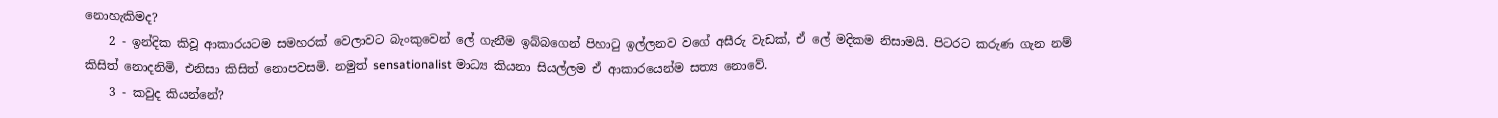නොහැකිමද?
    2 - ඉන්දික කිවූ ආකාරයටම සමහරක් වෙලාවට බැංකුවෙන් ලේ ගැනීම ඉබ්බගෙන් පිහාටු ඉල්ලනව වගේ අසීරු වැඩක්, ඒ ලේ මදිකම නිසාමයි. පිටරට කරුණ ගැන නම් කිසිත් නොදනිමි, එනිසා කිසිත් නොපවසමි. නමුත් sensationalist මාධ්‍ය කියනා සියල්ලම ඒ ආකාරයෙන්ම සත්‍ය නොවේ.
    3 - කවුද කියන්නේ?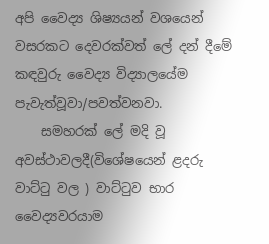අපි වෛද්‍ය ශිෂ්‍යයන් වශයෙන් වසරකට දෙවරක්වත් ලේ දන් දීමේ කඳවුරු වෛද්‍ය විද්‍යාලයේම පැවැත්වූවා/පවත්වනවා.
    සමහරක් ලේ මදි වූ අවස්ථාවලදී(විශේෂයෙන් ළදරු වාට්ටු වල ) වාට්ටුව භාර වෛද්‍යවරයාම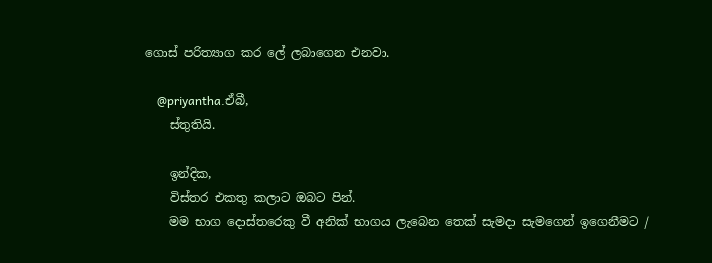ගොස් පරිත්‍යාග කර ලේ ලබාගෙන එනවා.

    @priyantha.ඒබී,
    ස්තුතියි.

    ඉන්දික,
    විස්තර එකතු කලාට ඔබට පින්.
    මම භාග දොස්තරෙකු වී අනික් භාගය ලැබෙන තෙක් සැමදා සැමගෙන් ඉගෙනීමට /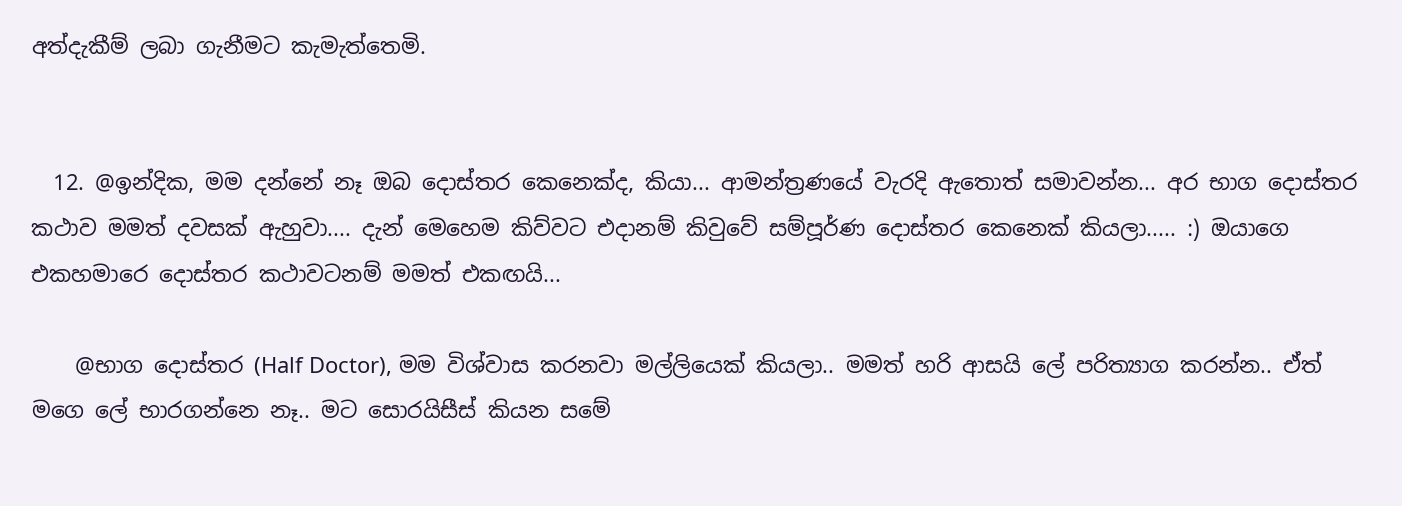අත්දැකීම් ලබා ගැනීමට කැමැත්තෙමි.


  12. @ඉන්දික, මම දන්නේ නෑ ඔබ දොස්තර කෙනෙක්ද, කියා... ආමන්ත්‍රණයේ වැරදි ඇතොත් සමාවන්න... අර භාග දොස්තර කථාව මමත් දවසක් ඇහුවා.... දැන් මෙහෙම කිව්වට එදානම් කිවුවේ සම්පූර්ණ දොස්තර කෙනෙක් කියලා..... :) ඔයාගෙ එකහමාරෙ දොස්තර කථාවටනම් මමත් එකඟයි...

    @භාග දොස්තර (Half Doctor), මම විශ්වාස කරනවා මල්ලියෙක් කියලා.. මමත් හරි ආසයි ලේ පරිත්‍යාග කරන්න.. ඒත් මගෙ ලේ භාරගන්නෙ නෑ.. මට සොරයිසීස් කියන සමේ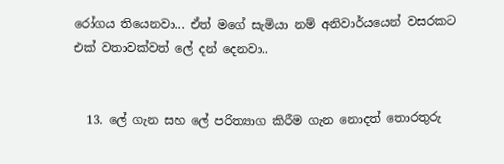රෝගය තියෙනවා... ඒත් මගේ සැමියා නම් අනිවාර්යයෙන් වසරකට එක් වතාවක්වත් ලේ දන් දෙනවා..


  13. ලේ ගැන සහ ලේ පරිත්‍යාග කිරීම ගැන නොදත් තොරතුරු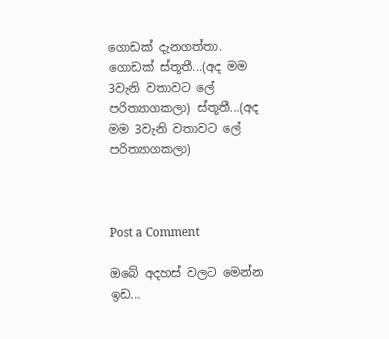ගොඩක් දැනගත්තා. ගොඩක් ස්තූතී...(අද මම 3වැනි වතාවට ලේ පරිත්‍යාගකලා) ස්තූතී...(අද මම 3වැනි වතාවට ලේ පරිත්‍යාගකලා)



Post a Comment

ඔබේ අදහස් වලට මෙන්න ඉඩ...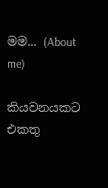මම... (About me)

කියවනයකට එකතු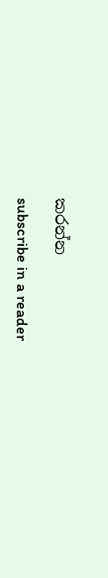කරන්න

subscribe in a reader